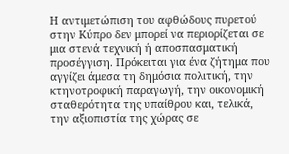Η αντιμετώπιση του αφθώδους πυρετού στην Κύπρο δεν μπορεί να περιορίζεται σε μια στενά τεχνική ή αποσπασματική προσέγγιση. Πρόκειται για ένα ζήτημα που αγγίζει άμεσα τη δημόσια πολιτική, την κτηνοτροφική παραγωγή, την οικονομική σταθερότητα της υπαίθρου και, τελικά, την αξιοπιστία της χώρας σε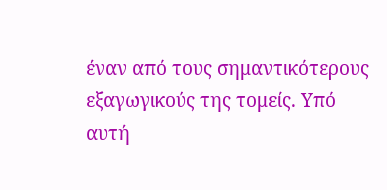έναν από τους σημαντικότερους εξαγωγικούς της τομείς. Υπό αυτή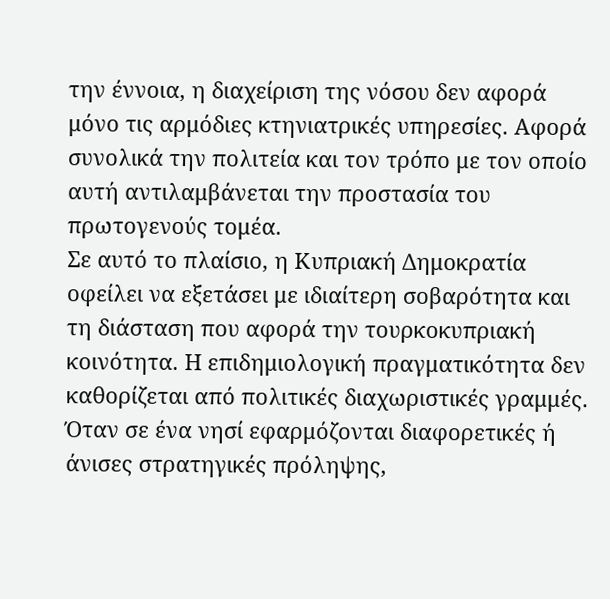την έννοια, η διαχείριση της νόσου δεν αφορά μόνο τις αρμόδιες κτηνιατρικές υπηρεσίες. Αφορά συνολικά την πολιτεία και τον τρόπο με τον οποίο αυτή αντιλαμβάνεται την προστασία του πρωτογενούς τομέα.
Σε αυτό το πλαίσιο, η Κυπριακή Δημοκρατία οφείλει να εξετάσει με ιδιαίτερη σοβαρότητα και τη διάσταση που αφορά την τουρκοκυπριακή κοινότητα. Η επιδημιολογική πραγματικότητα δεν καθορίζεται από πολιτικές διαχωριστικές γραμμές. Όταν σε ένα νησί εφαρμόζονται διαφορετικές ή άνισες στρατηγικές πρόληψης,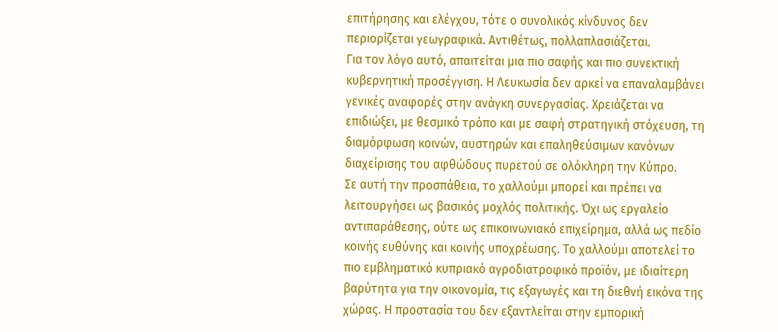επιτήρησης και ελέγχου, τότε ο συνολικός κίνδυνος δεν περιορίζεται γεωγραφικά. Αντιθέτως, πολλαπλασιάζεται.
Για τον λόγο αυτό, απαιτείται μια πιο σαφής και πιο συνεκτική κυβερνητική προσέγγιση. Η Λευκωσία δεν αρκεί να επαναλαμβάνει γενικές αναφορές στην ανάγκη συνεργασίας. Χρειάζεται να επιδιώξει, με θεσμικό τρόπο και με σαφή στρατηγική στόχευση, τη διαμόρφωση κοινών, αυστηρών και επαληθεύσιμων κανόνων διαχείρισης του αφθώδους πυρετού σε ολόκληρη την Κύπρο.
Σε αυτή την προσπάθεια, το χαλλούμι μπορεί και πρέπει να λειτουργήσει ως βασικός μοχλός πολιτικής. Όχι ως εργαλείο αντιπαράθεσης, ούτε ως επικοινωνιακό επιχείρημα, αλλά ως πεδίο κοινής ευθύνης και κοινής υποχρέωσης. Το χαλλούμι αποτελεί το πιο εμβληματικό κυπριακό αγροδιατροφικό προϊόν, με ιδιαίτερη βαρύτητα για την οικονομία, τις εξαγωγές και τη διεθνή εικόνα της χώρας. Η προστασία του δεν εξαντλείται στην εμπορική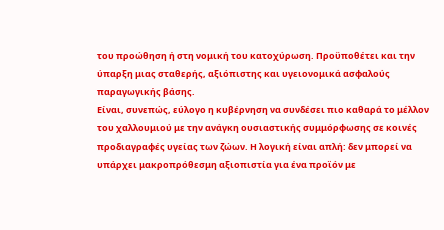του προώθηση ή στη νομική του κατοχύρωση. Προϋποθέτει και την ύπαρξη μιας σταθερής, αξιόπιστης και υγειονομικά ασφαλούς παραγωγικής βάσης.
Είναι, συνεπώς, εύλογο η κυβέρνηση να συνδέσει πιο καθαρά το μέλλον του χαλλουμιού με την ανάγκη ουσιαστικής συμμόρφωσης σε κοινές προδιαγραφές υγείας των ζώων. Η λογική είναι απλή: δεν μπορεί να υπάρχει μακροπρόθεσμη αξιοπιστία για ένα προϊόν με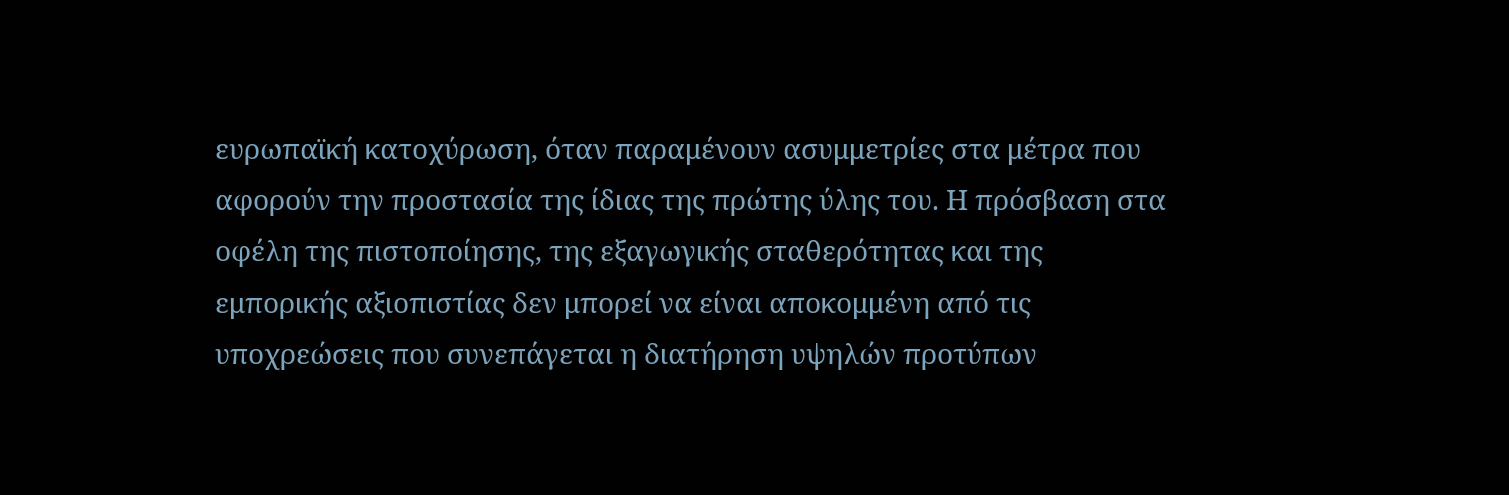ευρωπαϊκή κατοχύρωση, όταν παραμένουν ασυμμετρίες στα μέτρα που αφορούν την προστασία της ίδιας της πρώτης ύλης του. Η πρόσβαση στα οφέλη της πιστοποίησης, της εξαγωγικής σταθερότητας και της εμπορικής αξιοπιστίας δεν μπορεί να είναι αποκομμένη από τις υποχρεώσεις που συνεπάγεται η διατήρηση υψηλών προτύπων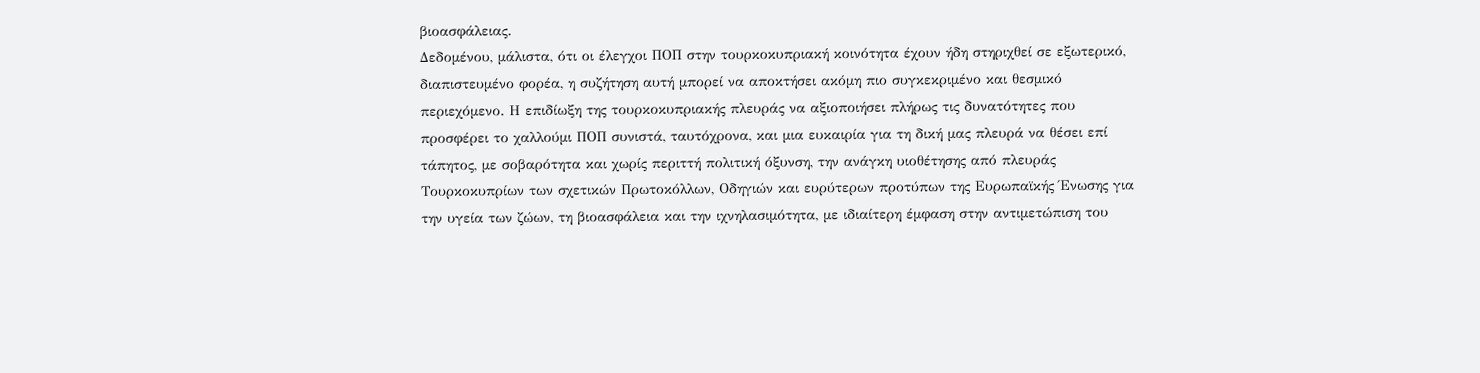βιοασφάλειας.
Δεδομένου, μάλιστα, ότι οι έλεγχοι ΠΟΠ στην τουρκοκυπριακή κοινότητα έχουν ήδη στηριχθεί σε εξωτερικό, διαπιστευμένο φορέα, η συζήτηση αυτή μπορεί να αποκτήσει ακόμη πιο συγκεκριμένο και θεσμικό περιεχόμενο. Η επιδίωξη της τουρκοκυπριακής πλευράς να αξιοποιήσει πλήρως τις δυνατότητες που προσφέρει το χαλλούμι ΠΟΠ συνιστά, ταυτόχρονα, και μια ευκαιρία για τη δική μας πλευρά να θέσει επί τάπητος, με σοβαρότητα και χωρίς περιττή πολιτική όξυνση, την ανάγκη υιοθέτησης από πλευράς Τουρκοκυπρίων των σχετικών Πρωτοκόλλων, Οδηγιών και ευρύτερων προτύπων της Ευρωπαϊκής Ένωσης για την υγεία των ζώων, τη βιοασφάλεια και την ιχνηλασιμότητα, με ιδιαίτερη έμφαση στην αντιμετώπιση του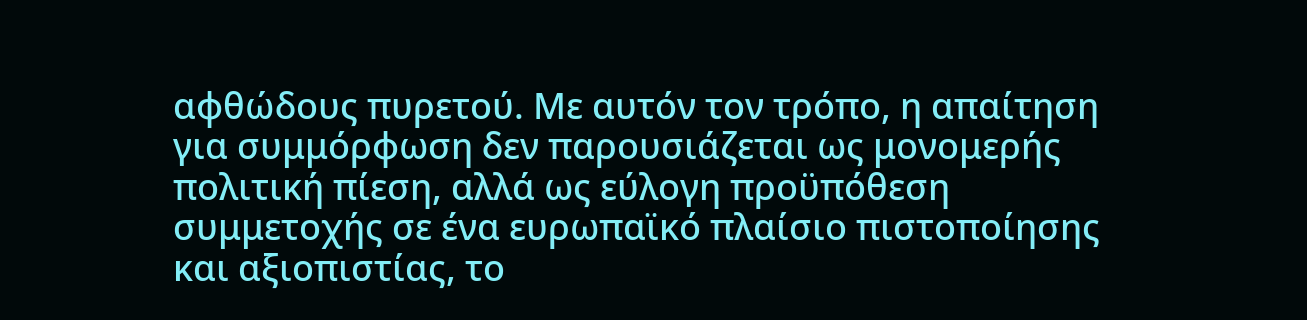αφθώδους πυρετού. Με αυτόν τον τρόπο, η απαίτηση για συμμόρφωση δεν παρουσιάζεται ως μονομερής πολιτική πίεση, αλλά ως εύλογη προϋπόθεση συμμετοχής σε ένα ευρωπαϊκό πλαίσιο πιστοποίησης και αξιοπιστίας, το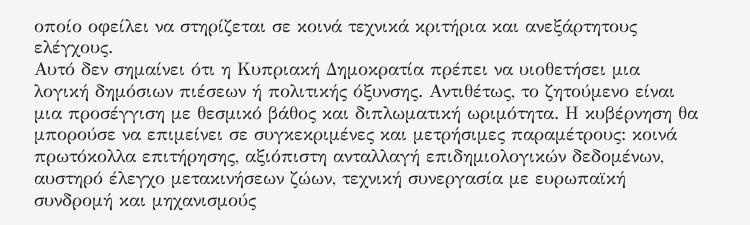οποίο οφείλει να στηρίζεται σε κοινά τεχνικά κριτήρια και ανεξάρτητους ελέγχους.
Αυτό δεν σημαίνει ότι η Κυπριακή Δημοκρατία πρέπει να υιοθετήσει μια λογική δημόσιων πιέσεων ή πολιτικής όξυνσης. Αντιθέτως, το ζητούμενο είναι μια προσέγγιση με θεσμικό βάθος και διπλωματική ωριμότητα. Η κυβέρνηση θα μπορούσε να επιμείνει σε συγκεκριμένες και μετρήσιμες παραμέτρους: κοινά πρωτόκολλα επιτήρησης, αξιόπιστη ανταλλαγή επιδημιολογικών δεδομένων, αυστηρό έλεγχο μετακινήσεων ζώων, τεχνική συνεργασία με ευρωπαϊκή συνδρομή και μηχανισμούς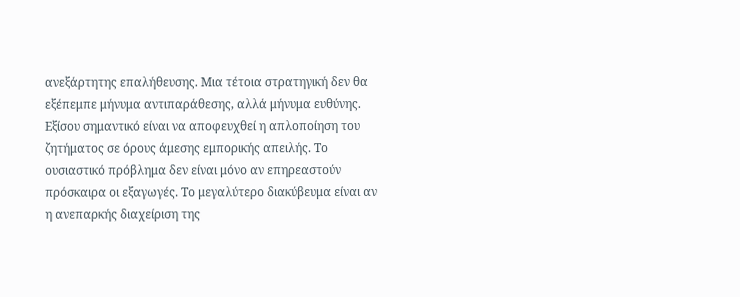ανεξάρτητης επαλήθευσης. Μια τέτοια στρατηγική δεν θα εξέπεμπε μήνυμα αντιπαράθεσης, αλλά μήνυμα ευθύνης.
Εξίσου σημαντικό είναι να αποφευχθεί η απλοποίηση του ζητήματος σε όρους άμεσης εμπορικής απειλής. Το ουσιαστικό πρόβλημα δεν είναι μόνο αν επηρεαστούν πρόσκαιρα οι εξαγωγές. Το μεγαλύτερο διακύβευμα είναι αν η ανεπαρκής διαχείριση της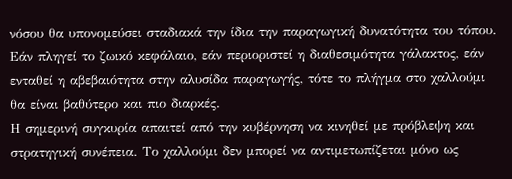νόσου θα υπονομεύσει σταδιακά την ίδια την παραγωγική δυνατότητα του τόπου. Εάν πληγεί το ζωικό κεφάλαιο, εάν περιοριστεί η διαθεσιμότητα γάλακτος, εάν ενταθεί η αβεβαιότητα στην αλυσίδα παραγωγής, τότε το πλήγμα στο χαλλούμι θα είναι βαθύτερο και πιο διαρκές.
Η σημερινή συγκυρία απαιτεί από την κυβέρνηση να κινηθεί με πρόβλεψη και στρατηγική συνέπεια. Το χαλλούμι δεν μπορεί να αντιμετωπίζεται μόνο ως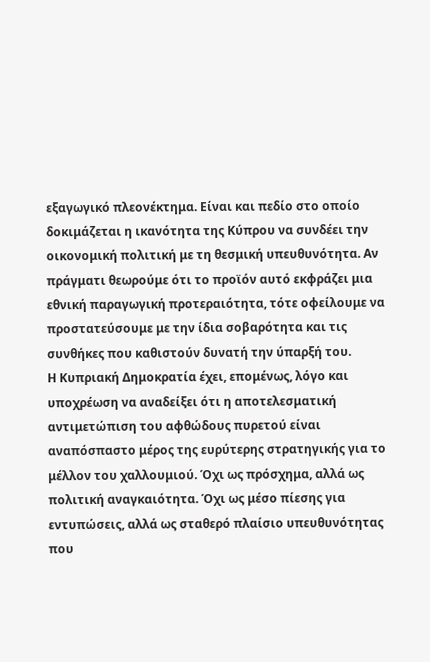εξαγωγικό πλεονέκτημα. Είναι και πεδίο στο οποίο δοκιμάζεται η ικανότητα της Κύπρου να συνδέει την οικονομική πολιτική με τη θεσμική υπευθυνότητα. Αν πράγματι θεωρούμε ότι το προϊόν αυτό εκφράζει μια εθνική παραγωγική προτεραιότητα, τότε οφείλουμε να προστατεύσουμε με την ίδια σοβαρότητα και τις συνθήκες που καθιστούν δυνατή την ύπαρξή του.
Η Κυπριακή Δημοκρατία έχει, επομένως, λόγο και υποχρέωση να αναδείξει ότι η αποτελεσματική αντιμετώπιση του αφθώδους πυρετού είναι αναπόσπαστο μέρος της ευρύτερης στρατηγικής για το μέλλον του χαλλουμιού. Όχι ως πρόσχημα, αλλά ως πολιτική αναγκαιότητα. Όχι ως μέσο πίεσης για εντυπώσεις, αλλά ως σταθερό πλαίσιο υπευθυνότητας που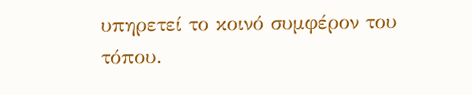υπηρετεί το κοινό συμφέρον του τόπου.